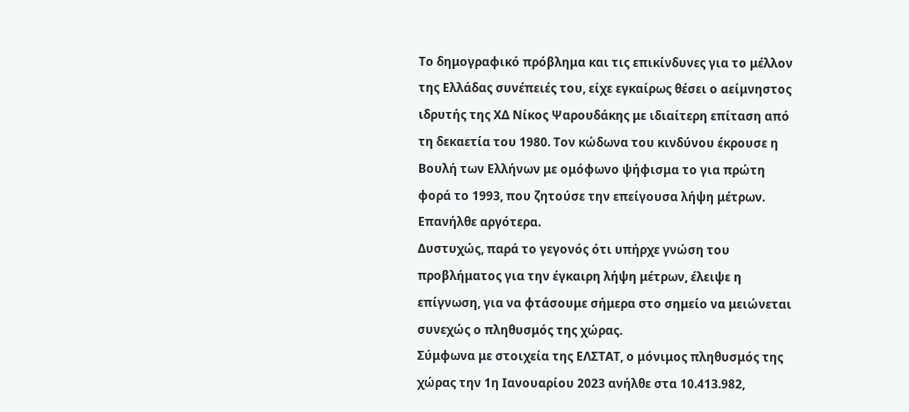Το δημογραφικό πρόβλημα και τις επικίνδυνες για το μέλλον της Ελλάδας συνέπειές του, είχε εγκαίρως θέσει ο αείμνηστος ιδρυτής της ΧΔ Νίκος Ψαρουδάκης με ιδιαίτερη επίταση από τη δεκαετία του 1980. Τον κώδωνα του κινδύνου έκρουσε η Βουλή των Ελλήνων με ομόφωνο ψήφισμα το για πρώτη φορά το 1993, που ζητούσε την επείγουσα λήψη μέτρων. Επανήλθε αργότερα.
Δυστυχώς, παρά το γεγονός ότι υπήρχε γνώση του προβλήματος για την έγκαιρη λήψη μέτρων, έλειψε η επίγνωση, για να φτάσουμε σήμερα στο σημείο να μειώνεται συνεχώς ο πληθυσμός της χώρας.
Σύμφωνα με στοιχεία της ΕΛΣΤΑΤ, ο μόνιμος πληθυσμός της χώρας την 1η Ιανουαρίου 2023 ανήλθε στα 10.413.982,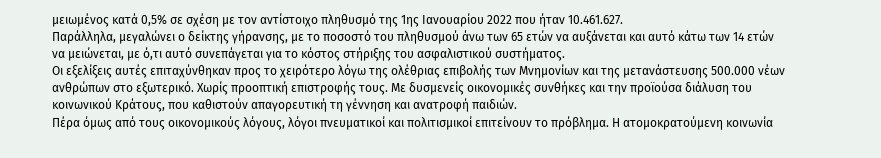μειωμένος κατά 0,5% σε σχέση με τον αντίστοιχο πληθυσμό της 1ης Ιανουαρίου 2022 που ήταν 10.461.627.
Παράλληλα, μεγαλώνει ο δείκτης γήρανσης, με το ποσοστό του πληθυσμού άνω των 65 ετών να αυξάνεται και αυτό κάτω των 14 ετών να μειώνεται, με ό,τι αυτό συνεπάγεται για το κόστος στήριξης του ασφαλιστικού συστήματος.
Οι εξελίξεις αυτές επιταχύνθηκαν προς το χειρότερο λόγω της ολέθριας επιβολής των Μνημονίων και της μετανάστευσης 500.000 νέων ανθρώπων στο εξωτερικό. Χωρίς προοπτική επιστροφής τους. Με δυσμενείς οικονομικές συνθήκες και την προϊούσα διάλυση του κοινωνικού Κράτους, που καθιστούν απαγορευτική τη γέννηση και ανατροφή παιδιών.
Πέρα όμως από τους οικονομικούς λόγους, λόγοι πνευματικοί και πολιτισμικοί επιτείνουν το πρόβλημα. Η ατομοκρατούμενη κοινωνία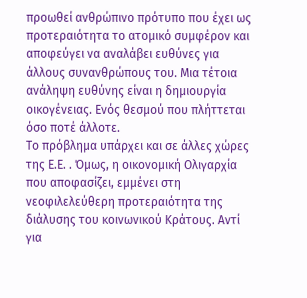προωθεί ανθρώπινο πρότυπο που έχει ως προτεραιότητα το ατομικό συμφέρον και αποφεύγει να αναλάβει ευθύνες για άλλους συνανθρώπους του. Μια τέτοια ανάληψη ευθύνης είναι η δημιουργία οικογένειας. Ενός θεσμού που πλήττεται όσο ποτέ άλλοτε.
Το πρόβλημα υπάρχει και σε άλλες χώρες της Ε.Ε. . Όμως, η οικονομική Ολιγαρχία που αποφασίζει, εμμένει στη νεοφιλελεύθερη προτεραιότητα της διάλυσης του κοινωνικού Κράτους. Αντί για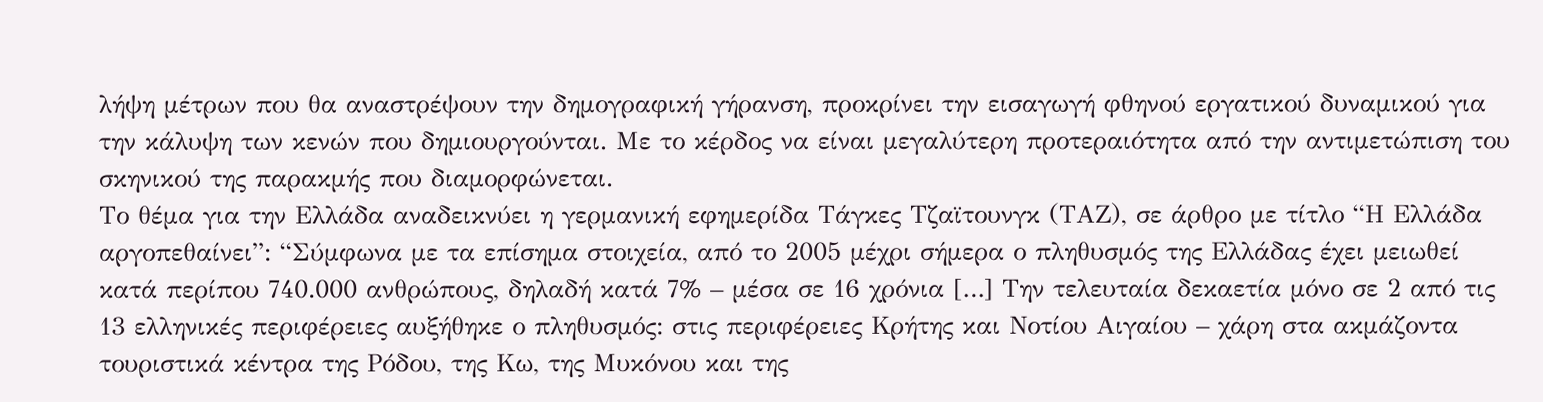λήψη μέτρων που θα αναστρέψουν την δημογραφική γήρανση, προκρίνει την εισαγωγή φθηνού εργατικού δυναμικού για την κάλυψη των κενών που δημιουργούνται. Με το κέρδος να είναι μεγαλύτερη προτεραιότητα από την αντιμετώπιση του σκηνικού της παρακμής που διαμορφώνεται.
Το θέμα για την Ελλάδα αναδεικνύει η γερμανική εφημερίδα Τάγκες Τζαϊτουνγκ (ΤΑΖ), σε άρθρο με τίτλο “Η Ελλάδα αργοπεθαίνει”: “Σύμφωνα με τα επίσημα στοιχεία, από το 2005 μέχρι σήμερα ο πληθυσμός της Ελλάδας έχει μειωθεί κατά περίπου 740.000 ανθρώπους, δηλαδή κατά 7% – μέσα σε 16 χρόνια […] Την τελευταία δεκαετία μόνο σε 2 από τις 13 ελληνικές περιφέρειες αυξήθηκε ο πληθυσμός: στις περιφέρειες Κρήτης και Νοτίου Αιγαίου – χάρη στα ακμάζοντα τουριστικά κέντρα της Ρόδου, της Κω, της Μυκόνου και της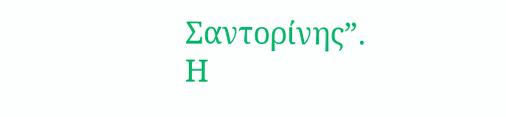Σαντορίνης”.
Η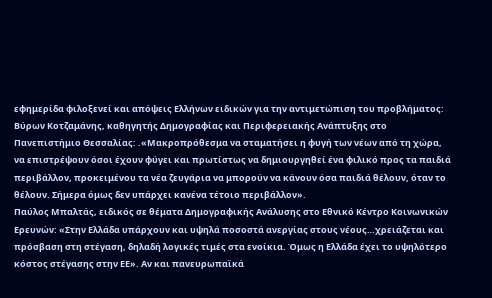εφημερίδα φιλοξενεί και απόψεις Ελλήνων ειδικών για την αντιμετώπιση του προβλήματος:
Βύρων Κοτζαμάνης, καθηγητής Δημογραφίας και Περιφερειακής Ανάπτυξης στο Πανεπιστήμιο Θεσσαλίας: .«Μακροπρόθεσμα να σταματήσει η φυγή των νέων από τη χώρα, να επιστρέψουν όσοι έχουν φύγει και πρωτίστως να δημιουργηθεί ένα φιλικό προς τα παιδιά περιβάλλον, προκειμένου τα νέα ζευγάρια να μπορούν να κάνουν όσα παιδιά θέλουν, όταν το θέλουν. Σήμερα όμως δεν υπάρχει κανένα τέτοιο περιβάλλον».
Παύλος Μπαλτάς, ειδικός σε θέματα Δημογραφικής Ανάλυσης στο Εθνικό Κέντρο Κοινωνικών Ερευνών: «Στην Ελλάδα υπάρχουν και υψηλά ποσοστά ανεργίας στους νέους…χρειάζεται και πρόσβαση στη στέγαση, δηλαδή λογικές τιμές στα ενοίκια. Όμως η Ελλάδα έχει το υψηλότερο κόστος στέγασης στην ΕΕ». Αν και πανευρωπαϊκά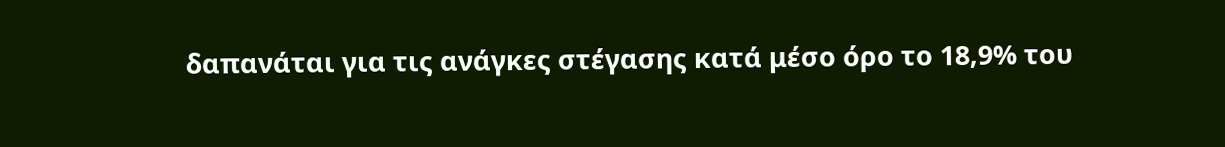δαπανάται για τις ανάγκες στέγασης κατά μέσο όρο το 18,9% του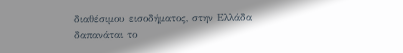διαθέσιμου εισοδήματος, στην Ελλάδα δαπανάται το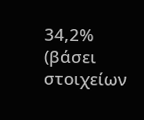34,2% (βάσει στοιχείων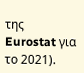της Eurostat για το 2021).